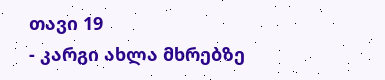თავი 19
- კარგი ახლა მხრებზე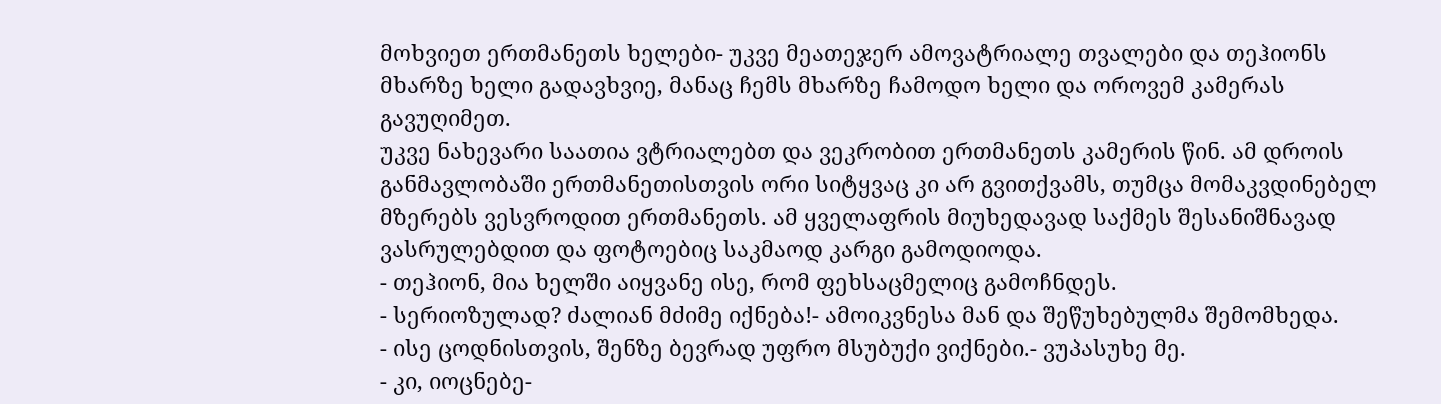მოხვიეთ ერთმანეთს ხელები- უკვე მეათეჯერ ამოვატრიალე თვალები და თეჰიონს მხარზე ხელი გადავხვიე, მანაც ჩემს მხარზე ჩამოდო ხელი და ოროვემ კამერას გავუღიმეთ.
უკვე ნახევარი საათია ვტრიალებთ და ვეკრობით ერთმანეთს კამერის წინ. ამ დროის განმავლობაში ერთმანეთისთვის ორი სიტყვაც კი არ გვითქვამს, თუმცა მომაკვდინებელ მზერებს ვესვროდით ერთმანეთს. ამ ყველაფრის მიუხედავად საქმეს შესანიშნავად ვასრულებდით და ფოტოებიც საკმაოდ კარგი გამოდიოდა.
- თეჰიონ, მია ხელში აიყვანე ისე, რომ ფეხსაცმელიც გამოჩნდეს.
- სერიოზულად? ძალიან მძიმე იქნება!- ამოიკვნესა მან და შეწუხებულმა შემომხედა.
- ისე ცოდნისთვის, შენზე ბევრად უფრო მსუბუქი ვიქნები.- ვუპასუხე მე.
- კი, იოცნებე-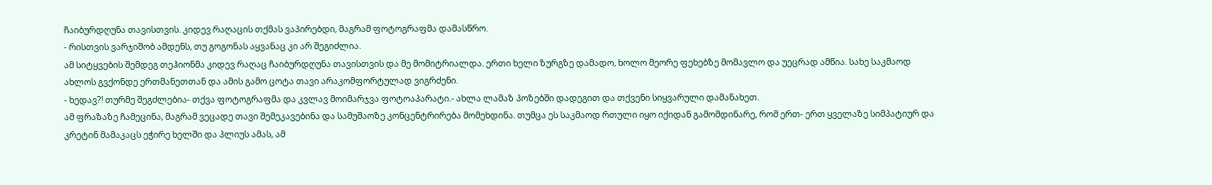ჩაიბურდღუნა თავისთვის. კიდევ რაღაცის თქმას ვაპირებდი, მაგრამ ფოტოგრაფმა დამასწრო.
- რისთვის ვარჯიშობ ამდენს, თუ გოგონას აყვანაც კი არ შეგიძლია.
ამ სიტყვების შემდეგ თეჰიონმა კიდევ რაღაც ჩაიბურდღუნა თავისთვის და მე მომიტრიალდა. ერთი ხელი ზურგზე დამადო, ხოლო მეორე ფეხებზე მომავლო და უეცრად ამწია. სახე საკმაოდ ახლოს გვქონდე ერთმანეთთან და ამის გამო ცოტა თავი არაკომფორტულად ვიგრძენი.
- ხედავ?! თურმე შეგძლებია- თქვა ფოტოგრაფმა და კვლავ მოიმარჯვა ფოტოაპარატი.- ახლა ლამაზ პოზებში დადეგით და თქვენი სიყვარული დამანახეთ.
ამ ფრაზაზე ჩამეცინა, მაგრამ ვეცადე თავი შემეკავებინა და სამუშაოზე კონცენტრირება მომეხდინა. თუმცა ეს საკმაოდ რთული იყო იქიდან გამომდინარე, რომ ერთ- ერთ ყველაზე სიმპატიურ და კრეტინ მამაკაცს ეჭირე ხელში და პლიუს ამას, ამ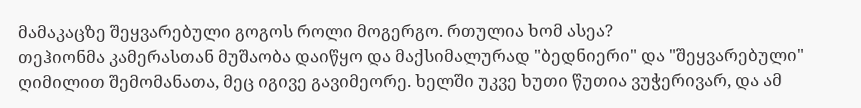მამაკაცზე შეყვარებული გოგოს როლი მოგერგო. რთულია ხომ ასეა?
თეჰიონმა კამერასთან მუშაობა დაიწყო და მაქსიმალურად "ბედნიერი" და "შეყვარებული" ღიმილით შემომანათა, მეც იგივე გავიმეორე. ხელში უკვე ხუთი წუთია ვუჭერივარ, და ამ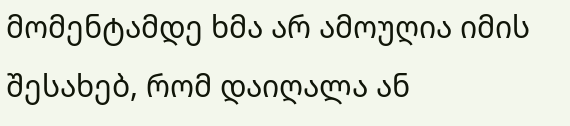მომენტამდე ხმა არ ამოუღია იმის შესახებ, რომ დაიღალა ან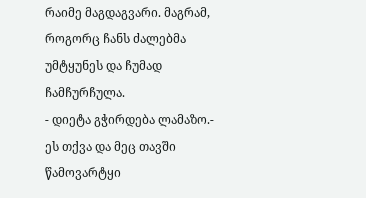რაიმე მაგდაგვარი. მაგრამ, როგორც ჩანს ძალებმა უმტყუნეს და ჩუმად ჩამჩურჩულა.
- დიეტა გჭირდება ლამაზო.- ეს თქვა და მეც თავში წამოვარტყი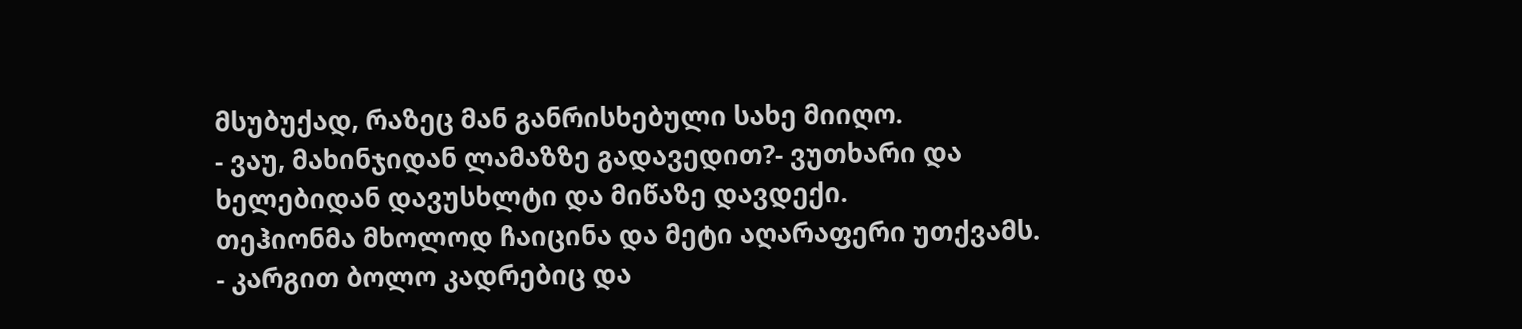მსუბუქად, რაზეც მან განრისხებული სახე მიიღო.
- ვაუ, მახინჯიდან ლამაზზე გადავედით?- ვუთხარი და ხელებიდან დავუსხლტი და მიწაზე დავდექი.
თეჰიონმა მხოლოდ ჩაიცინა და მეტი აღარაფერი უთქვამს.
- კარგით ბოლო კადრებიც და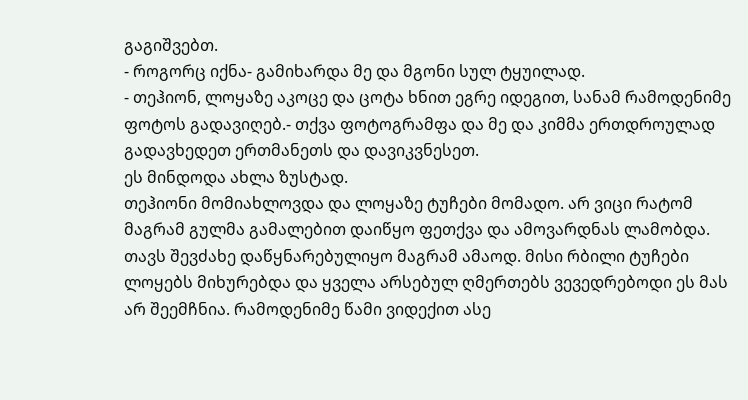გაგიშვებთ.
- როგორც იქნა- გამიხარდა მე და მგონი სულ ტყუილად.
- თეჰიონ, ლოყაზე აკოცე და ცოტა ხნით ეგრე იდეგით, სანამ რამოდენიმე ფოტოს გადავიღებ.- თქვა ფოტოგრამფა და მე და კიმმა ერთდროულად გადავხედეთ ერთმანეთს და დავიკვნესეთ.
ეს მინდოდა ახლა ზუსტად.
თეჰიონი მომიახლოვდა და ლოყაზე ტუჩები მომადო. არ ვიცი რატომ მაგრამ გულმა გამალებით დაიწყო ფეთქვა და ამოვარდნას ლამობდა. თავს შევძახე დაწყნარებულიყო მაგრამ ამაოდ. მისი რბილი ტუჩები ლოყებს მიხურებდა და ყველა არსებულ ღმერთებს ვევედრებოდი ეს მას არ შეემჩნია. რამოდენიმე წამი ვიდექით ასე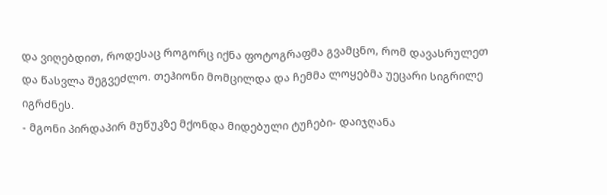და ვიღებდით, როდესაც როგორც იქნა ფოტოგრაფმა გვამცნო, რომ დავასრულეთ და წასვლა შეგვეძლო. თეჰიონი მომცილდა და ჩემმა ლოყებმა უეცარი სიგრილე იგრძნეს.
- მგონი პირდაპირ მუწუკზე მქონდა მიდებული ტუჩები- დაიჯღანა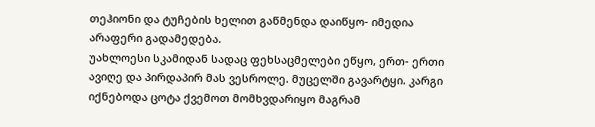თეჰიონი და ტუჩების ხელით გაწმენდა დაიწყო- იმედია არაფერი გადამედება.
უახლოესი სკამიდან სადაც ფეხსაცმელები ეწყო, ერთ- ერთი ავიღე და პირდაპირ მას ვესროლე. მუცელში გავარტყი. კარგი იქნებოდა ცოტა ქვემოთ მომხვდარიყო მაგრამ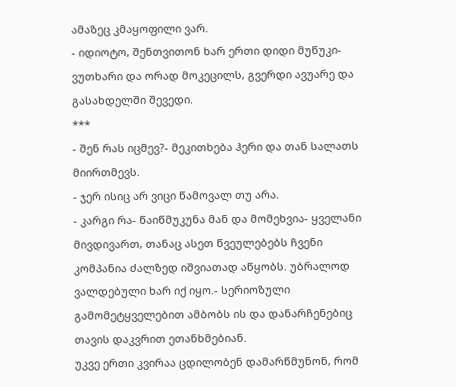ამაზეც კმაყოფილი ვარ.
- იდიოტო, შენთვითონ ხარ ერთი დიდი მუწუკი- ვუთხარი და ორად მოკეცილს, გვერდი ავუარე და გასახდელში შევედი.
***
- შენ რას იცმევ?- მეკითხება ჰერი და თან სალათს მიირთმევს.
- ჯერ ისიც არ ვიცი წამოვალ თუ არა.
- კარგი რა- წაიწმუკუნა მან და მომეხვია- ყველანი მივდივართ, თანაც ასეთ წვეულებებს ჩვენი კომპანია ძალზედ იშვიათად აწყობს. უბრალოდ ვალდებული ხარ იქ იყო.- სერიოზული გამომეტყველებით ამბობს ის და დანარჩენებიც თავის დაკვრით ეთანხმებიან.
უკვე ერთი კვირაა ცდილობენ დამარწმუნონ, რომ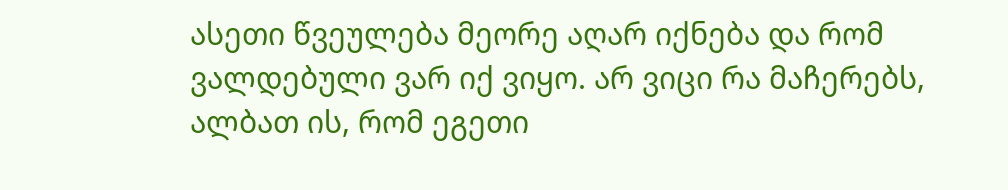ასეთი წვეულება მეორე აღარ იქნება და რომ ვალდებული ვარ იქ ვიყო. არ ვიცი რა მაჩერებს, ალბათ ის, რომ ეგეთი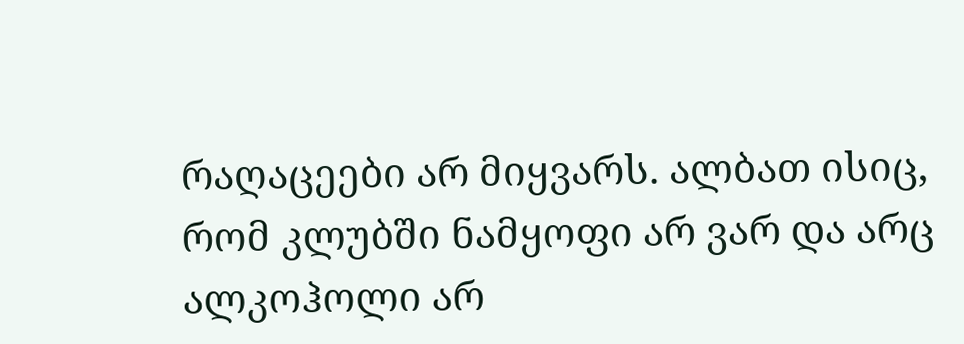რაღაცეები არ მიყვარს. ალბათ ისიც, რომ კლუბში ნამყოფი არ ვარ და არც ალკოჰოლი არ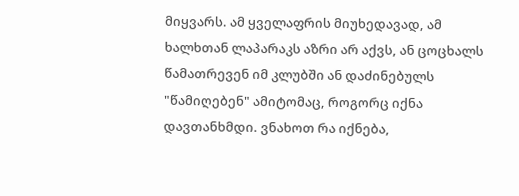მიყვარს. ამ ყველაფრის მიუხედავად, ამ ხალხთან ლაპარაკს აზრი არ აქვს, ან ცოცხალს წამათრევენ იმ კლუბში ან დაძინებულს "წამიღებენ" ამიტომაც, როგორც იქნა დავთანხმდი. ვნახოთ რა იქნება,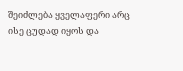შეიძლება ყველაფერი არც ისე ცუდად იყოს და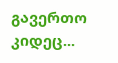გავერთო კიდეც...